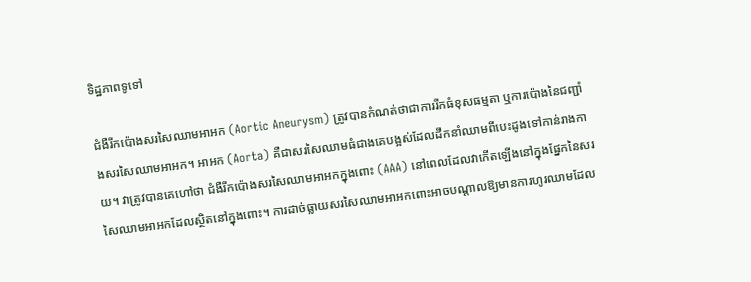ទិដ្ឋភាពទូទៅ

ជំងឺរីកប៉ោងសរសៃឈាមអាអក (Aortic Aneurysm) ត្រូវបានកំណត់ថាជាការរីកធំខុសធម្មតា ឬការប៉ោងនៃជញ្ជាំងសរសៃឈាមអាអក។ អាអក (Aorta) គឺជាសរសៃឈាមធំជាងគេបង្អស់ដែលដឹកនាំឈាមពីបេះដូងទៅកាន់រាងកាយ។ វាត្រូវបានគេហៅថា ជំងឺរីកប៉ោងសរសៃឈាមអាអកក្នុងពោះ (AAA) នៅពេលដែលវាកើតឡើងនៅក្នុងផ្នែកនៃសរសៃឈាមអាអកដែលស្ថិតនៅក្នុងពោះ។ ការដាច់ធ្លាយសរសៃឈាមអាអកពោះអាចបណ្តាលឱ្យមានការហូរឈាមដែល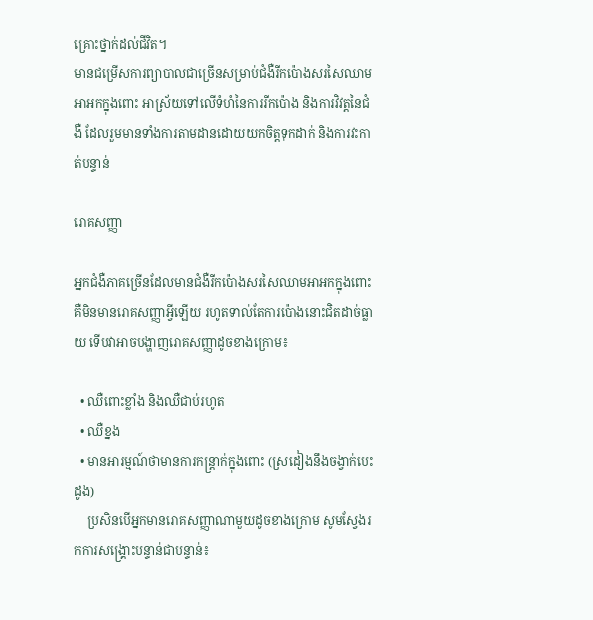គ្រោះថ្នាក់ដល់ជីវិត។
មានជម្រើសការព្យាបាលជាច្រើនសម្រាប់ជំងឺរីកប៉ោងសរសៃឈាមអាអកក្នុងពោះ អាស្រ័យទៅលើទំហំនៃការរីកប៉ោង និងការវិវត្តនៃជំងឺ ដែលរួមមានទាំងការតាមដានដោយយកចិត្តទុកដាក់ និងការវះកាត់បន្ទាន់

រោគសញ្ញា

អ្នកជំងឺភាគច្រើនដែលមានជំងឺរីកប៉ោងសរសៃឈាមអាអកក្នុងពោះ គឺមិនមានរោគសញ្ញាអ្វីឡើយ រហូតទាល់តែការប៉ោងនោះជិតដាច់ធ្លាយ ទើបវាអាចបង្ហាញរោគសញ្ញាដូចខាងក្រោម៖

  • ឈឺពោះខ្លាំង និងឈឺជាប់រហូត
  • ឈឺខ្នង
  • មានអារម្មណ៍ថាមានការកន្ត្រាក់ក្នុងពោះ (ស្រដៀងនឹងចង្វាក់បេះដូង)
    ប្រសិនបើអ្នកមានរោគសញ្ញាណាមួយដូចខាងក្រោម សូមស្វែងរកការសង្គ្រោះបន្ទាន់ជាបន្ទាន់៖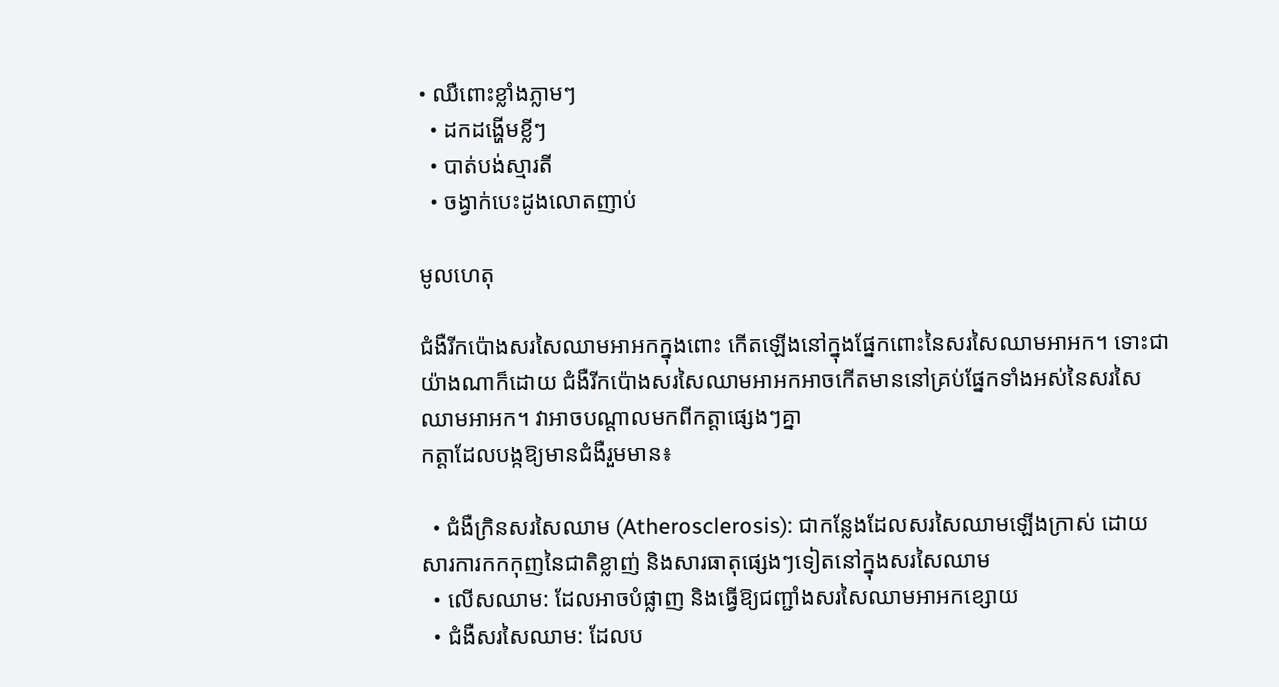• ឈឺពោះខ្លាំងភ្លាមៗ
  • ដកដង្ហើមខ្លីៗ
  • បាត់បង់ស្មារតី
  • ចង្វាក់បេះដូងលោតញាប់

មូលហេតុ

ជំងឺរីកប៉ោងសរសៃឈាមអាអកក្នុងពោះ កើតឡើងនៅក្នុងផ្នែកពោះនៃសរសៃឈាមអាអក។ ទោះជាយ៉ាងណាក៏ដោយ ជំងឺរីកប៉ោងសរសៃឈាមអាអកអាចកើតមាននៅគ្រប់ផ្នែកទាំងអស់នៃសរសៃឈាមអាអក។ វាអាចបណ្តាលមកពីកត្តាផ្សេងៗគ្នា
កត្តាដែលបង្កឱ្យមានជំងឺរួមមាន៖

  • ជំងឺក្រិនសរសៃឈាម (Atherosclerosis): ជាកន្លែងដែលសរសៃឈាមឡើងក្រាស់ ដោយសារការកកកុញនៃជាតិខ្លាញ់ និងសារធាតុផ្សេងៗទៀតនៅក្នុងសរសៃឈាម
  • លើសឈាម: ដែលអាចបំផ្លាញ និងធ្វើឱ្យជញ្ជាំងសរសៃឈាមអាអកខ្សោយ
  • ជំងឺសរសៃឈាម: ដែលប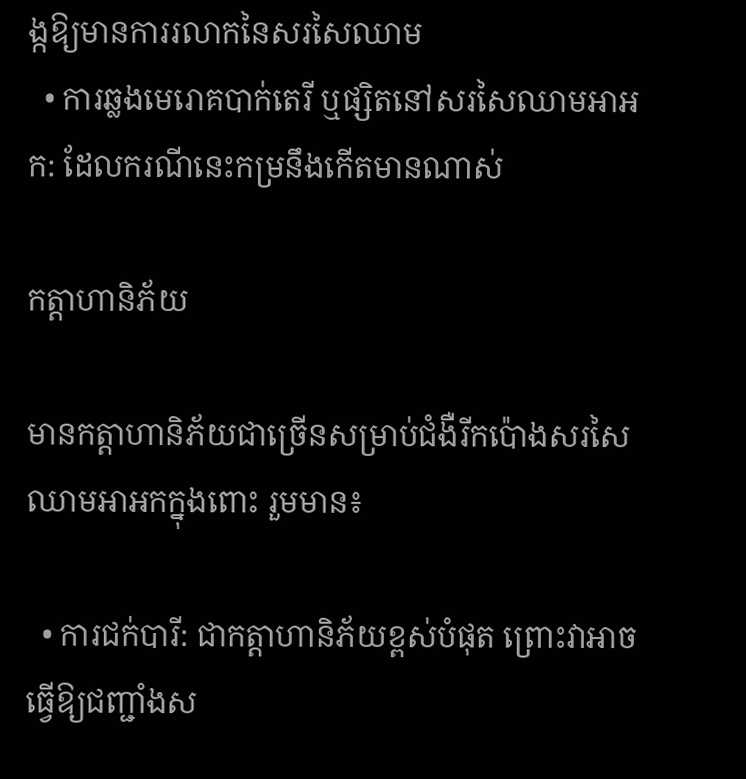ង្កឱ្យមានការរលាកនៃសរសៃឈាម
  • ការឆ្លងមេរោគបាក់តេរី ឬផ្សិតនៅសរសៃឈាមអាអក: ដែលករណីនេះកម្រនឹងកើតមានណាស់

កត្តាហានិភ័យ

មានកត្តាហានិភ័យជាច្រើនសម្រាប់ជំងឺរីកប៉ោងសរសៃឈាមអាអកក្នុងពោះ រួមមាន៖

  • ការជក់បារី: ជាកត្តាហានិភ័យខ្ពស់បំផុត ព្រោះវាអាចធ្វើឱ្យជញ្ជាំងស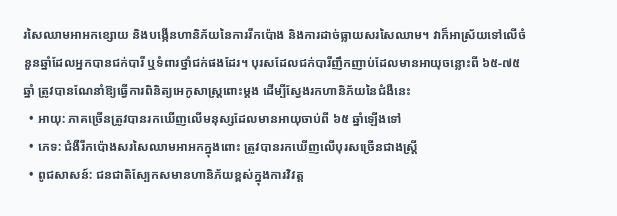រសៃឈាមអាអកខ្សោយ និងបង្កើនហានិភ័យនៃការរីកប៉ោង និងការដាច់ធ្លាយសរសៃឈាម។ វាក៏អាស្រ័យទៅលើចំនួនឆ្នាំដែលអ្នកបានជក់បារី ឬទំពារថ្នាំជក់ផងដែរ។ បុរសដែលជក់បារីញឹកញាប់ដែលមានអាយុចន្លោះពី ៦៥-៧៥ ឆ្នាំ ត្រូវបានណែនាំឱ្យធ្វើការពិនិត្យអេកូសាស្ត្រពោះម្តង ដើម្បីស្វែងរកហានិភ័យនៃជំងឺនេះ
  • អាយុ: ភាគច្រើនត្រូវបានរកឃើញលើមនុស្សដែលមានអាយុចាប់ពី ៦៥ ឆ្នាំឡើងទៅ
  • ភេទ: ជំងឺរីកប៉ោងសរសៃឈាមអាអកក្នុងពោះ ត្រូវបានរកឃើញលើបុរសច្រើនជាងស្ត្រី
  • ពូជសាសន៍: ជនជាតិស្បែកសមានហានិភ័យខ្ពស់ក្នុងការវិវត្ត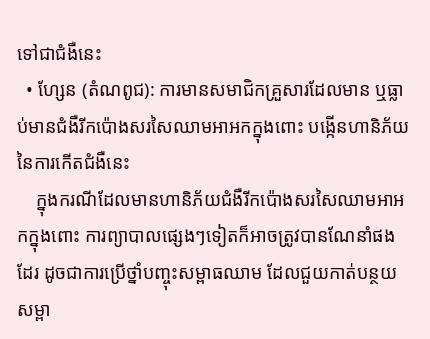ទៅជាជំងឺនេះ
  • ហ្សែន (តំណពូជ): ការមានសមាជិកគ្រួសារដែលមាន ឬធ្លាប់មានជំងឺរីកប៉ោងសរសៃឈាមអាអកក្នុងពោះ បង្កើនហានិភ័យនៃការកើតជំងឺនេះ
    ក្នុងករណីដែលមានហានិភ័យជំងឺរីកប៉ោងសរសៃឈាមអាអកក្នុងពោះ ការព្យាបាលផ្សេងៗទៀតក៏អាចត្រូវបានណែនាំផងដែរ ដូចជាការប្រើថ្នាំបញ្ចុះសម្ពាធឈាម ដែលជួយកាត់បន្ថយសម្ពា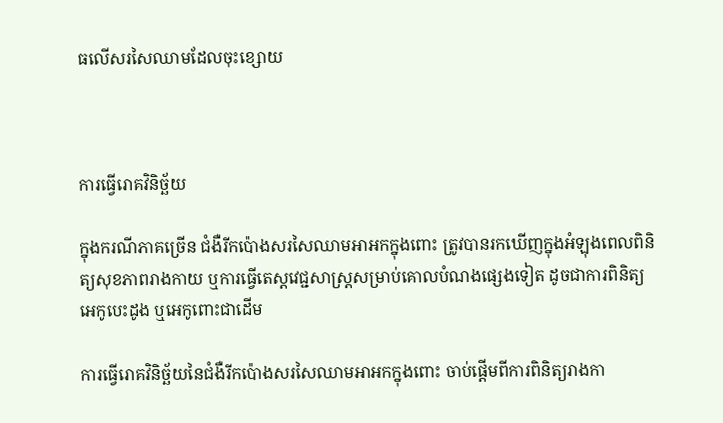ធលើសរសៃឈាមដែលចុះខ្សោយ



ការធ្វើរោគវិនិច្ឆ័យ

ក្នុងករណីភាគច្រើន ជំងឺរីកប៉ោងសរសៃឈាមអាអកក្នុងពោះ ត្រូវបានរកឃើញក្នុងអំឡុងពេលពិនិត្យសុខភាពរាងកាយ ឬការធ្វើតេស្តវេជ្ជសាស្ត្រសម្រាប់គោលបំណងផ្សេងទៀត ដូចជាការពិនិត្យអេកូបេះដូង ឬអេកូពោះជាដើម

ការធ្វើរោគវិនិច្ឆ័យនៃជំងឺរីកប៉ោងសរសៃឈាមអាអកក្នុងពោះ ចាប់ផ្តើមពីការពិនិត្យរាងកា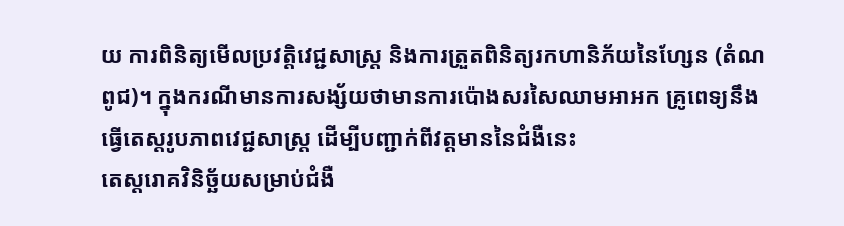យ ការពិនិត្យមើលប្រវត្តិវេជ្ជសាស្ត្រ និងការត្រួតពិនិត្យរកហានិភ័យនៃហ្សែន (តំណពូជ)។ ក្នុងករណីមានការសង្ស័យថាមានការប៉ោងសរសៃឈាមអាអក គ្រូពេទ្យនឹងធ្វើតេស្តរូបភាពវេជ្ជសាស្ត្រ ដើម្បីបញ្ជាក់ពីវត្តមាននៃជំងឺនេះ
តេស្តរោគវិនិច្ឆ័យសម្រាប់ជំងឺ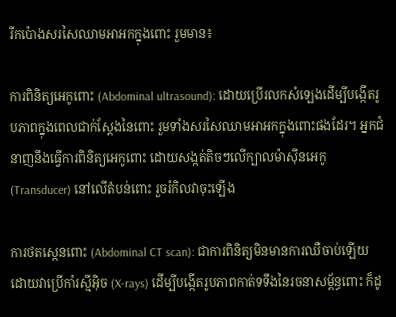រីកប៉ោងសរសៃឈាមអាអកក្នុងពោះ រួមមាន៖

ការពិនិត្យអេកូពោះ (Abdominal ultrasound): ដោយប្រើរលកសំឡេងដើម្បីបង្កើតរូបភាពក្នុងពេលជាក់ស្តែងនៃពោះ រួមទាំងសរសៃឈាមអាអកក្នុងពោះផងដែរ។ អ្នកជំនាញនឹងធ្វើការពិនិត្យអេកូពោះ ដោយសង្កត់តិចៗលើក្បាលម៉ាស៊ីនអេកូ (Transducer) នៅលើតំបន់ពោះ រួចរំកិលវាចុះឡើង

ការថតស្កេនពោះ (Abdominal CT scan): ជាការពិនិត្យមិនមានការឈឺចាប់ឡើយ ដោយវាប្រើកាំរស្មីអ៊ិច (X-rays) ដើម្បីបង្កើតរូបភាពកាត់ទទឹងនៃរចនាសម្ព័ន្ធពោះ ក៏ដូ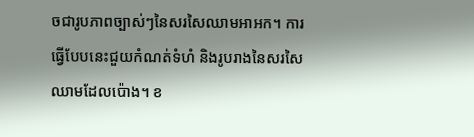ចជារូបភាពច្បាស់ៗនៃសរសៃឈាមអាអក។ ការធ្វើបែបនេះជួយកំណត់ទំហំ និងរូបរាងនៃសរសៃឈាមដែលប៉ោង។ ខ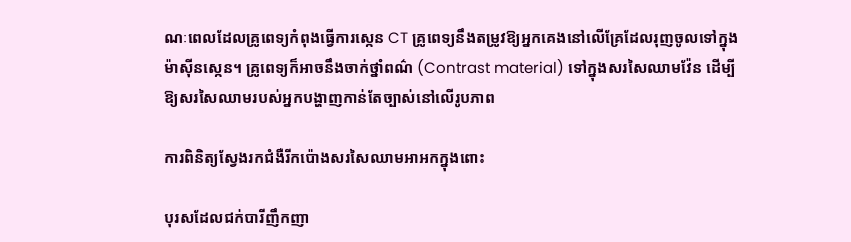ណៈពេលដែលគ្រូពេទ្យកំពុងធ្វើការស្កេន CT គ្រូពេទ្យនឹងតម្រូវឱ្យអ្នកគេងនៅលើគ្រែដែលរុញចូលទៅក្នុងម៉ាស៊ីនស្កេន។ គ្រូពេទ្យក៏អាចនឹងចាក់ថ្នាំពណ៌ (Contrast material) ទៅក្នុងសរសៃឈាមវ៉ែន ដើម្បីឱ្យសរសៃឈាមរបស់អ្នកបង្ហាញកាន់តែច្បាស់នៅលើរូបភាព

ការពិនិត្យស្វែងរកជំងឺរីកប៉ោងសរសៃឈាមអាអកក្នុងពោះ

បុរសដែលជក់បារីញឹកញា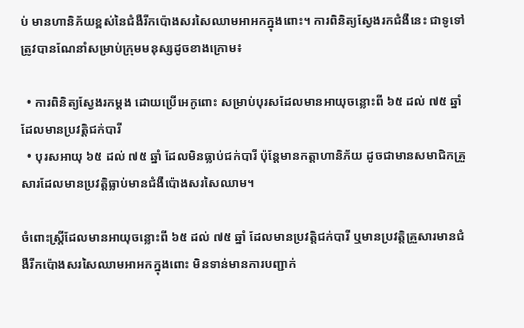ប់ មានហានិភ័យខ្ពស់នៃជំងឺរីកប៉ោងសរសៃឈាមអាអកក្នុងពោះ។ ការពិនិត្យស្វែងរកជំងឺនេះ ជាទូទៅត្រូវបានណែនាំសម្រាប់ក្រុមមនុស្សដូចខាងក្រោម៖

  • ការពិនិត្យស្វែងរកម្តង ដោយប្រើអេកូពោះ សម្រាប់បុរសដែលមានអាយុចន្លោះពី ៦៥ ដល់ ៧៥ ឆ្នាំ ដែលមានប្រវត្តិជក់បារី
  • បុរសអាយុ ៦៥ ដល់ ៧៥ ឆ្នាំ ដែលមិនធ្លាប់ជក់បារី ប៉ុន្តែមានកត្តាហានិភ័យ ដូចជាមានសមាជិកគ្រួសារដែលមានប្រវត្តិធ្លាប់មានជំងឺប៉ោងសរសៃឈាម។

ចំពោះស្ត្រីដែលមានអាយុចន្លោះពី ៦៥ ដល់ ៧៥ ឆ្នាំ ដែលមានប្រវត្តិជក់បារី ឬមានប្រវត្តិគ្រួសារមានជំងឺរីកប៉ោងសរសៃឈាមអាអកក្នុងពោះ មិនទាន់មានការបញ្ជាក់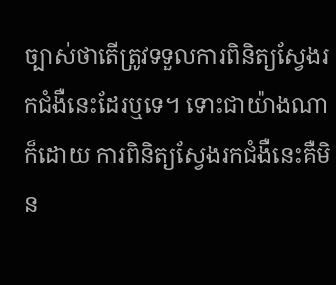ច្បាស់ថាតើត្រូវទទួលការពិនិត្យស្វែងរកជំងឺនេះដែរឬទេ។ ទោះជាយ៉ាងណាក៏ដោយ ការពិនិត្យស្វែងរកជំងឺនេះគឺមិន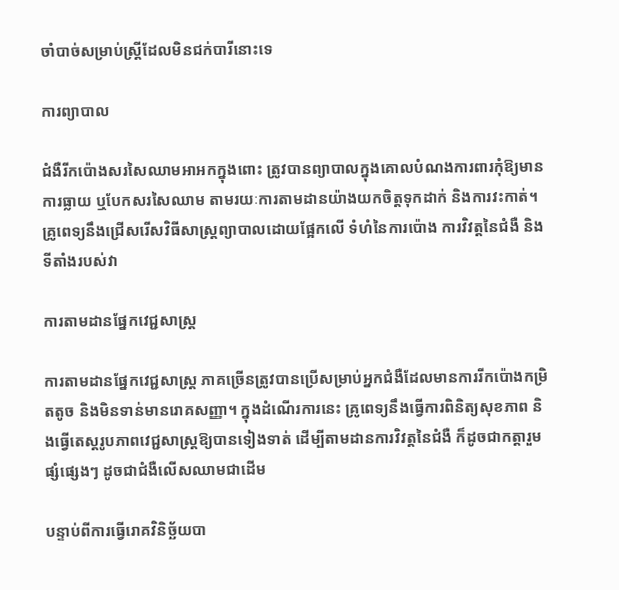ចាំបាច់សម្រាប់ស្ត្រីដែលមិនជក់បារីនោះទេ

ការព្យាបាល

ជំងឺរីកប៉ោងសរសៃឈាមអាអកក្នុងពោះ ត្រូវបានព្យាបាលក្នុងគោលបំណងការពារកុំឱ្យមានការធ្លាយ ឬបែកសរសៃឈាម តាមរយៈការតាមដានយ៉ាងយកចិត្តទុកដាក់ និងការវះកាត់។ គ្រូពេទ្យនឹងជ្រើសរើសវិធីសាស្ត្រព្យាបាលដោយផ្អែកលើ ទំហំនៃការប៉ោង ការវិវត្តនៃជំងឺ និងទីតាំងរបស់វា

ការតាមដានផ្នែកវេជ្ជសាស្ត្រ

ការតាមដានផ្នែកវេជ្ជសាស្ត្រ ភាគច្រើនត្រូវបានប្រើសម្រាប់អ្នកជំងឺដែលមានការរីកប៉ោងកម្រិតតូច និងមិនទាន់មានរោគសញ្ញា។ ក្នុងដំណើរការនេះ គ្រូពេទ្យនឹងធ្វើការពិនិត្យសុខភាព និងធ្វើតេស្តរូបភាពវេជ្ជសាស្ត្រឱ្យបានទៀងទាត់ ដើម្បីតាមដានការវិវត្តនៃជំងឺ ក៏ដូចជាកត្តារួមផ្សំផ្សេងៗ ដូចជាជំងឺលើសឈាមជាដើម

បន្ទាប់ពីការធ្វើរោគវិនិច្ឆ័យបា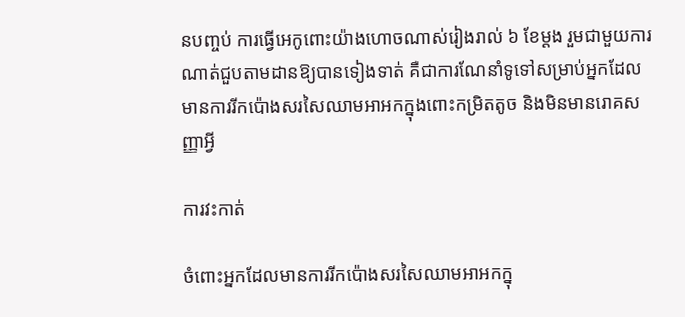នបញ្ចប់ ការធ្វើអេកូពោះយ៉ាងហោចណាស់រៀងរាល់ ៦ ខែម្តង រួមជាមួយការណាត់ជួបតាមដានឱ្យបានទៀងទាត់ គឺជាការណែនាំទូទៅសម្រាប់អ្នកដែលមានការរីកប៉ោងសរសៃឈាមអាអកក្នុងពោះកម្រិតតូច និងមិនមានរោគសញ្ញាអ្វី

ការវះកាត់

ចំពោះអ្នកដែលមានការរីកប៉ោងសរសៃឈាមអាអកក្នុ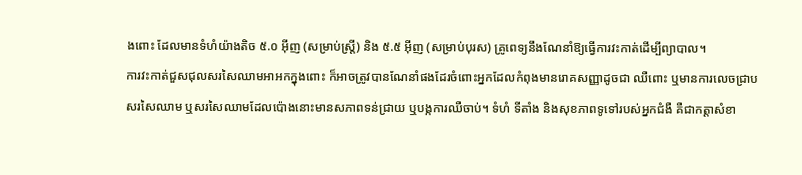ងពោះ ដែលមានទំហំយ៉ាងតិច ៥.០ អ៊ីញ (សម្រាប់ស្ត្រី) និង ៥.៥ អ៊ីញ (សម្រាប់បុរស) គ្រូពេទ្យនឹងណែនាំឱ្យធ្វើការវះកាត់ដើម្បីព្យាបាល។
ការវះកាត់ជួសជុលសរសៃឈាមអាអកក្នុងពោះ ក៏អាចត្រូវបានណែនាំផងដែរចំពោះអ្នកដែលកំពុងមានរោគសញ្ញាដូចជា ឈឺពោះ ឬមានការលេចជ្រាបសរសៃឈាម ឬសរសៃឈាមដែលប៉ោងនោះមានសភាពទន់ជ្រាយ ឬបង្កការឈឺចាប់។ ទំហំ ទីតាំង និងសុខភាពទូទៅរបស់អ្នកជំងឺ គឺជាកត្តាសំខា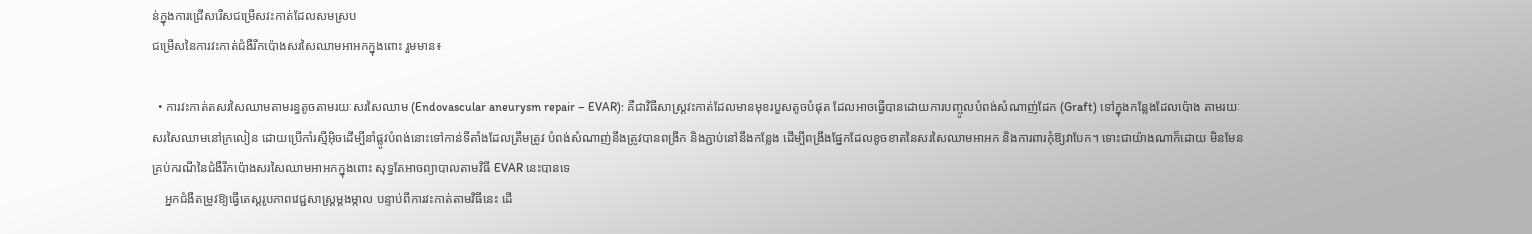ន់ក្នុងការជ្រើសរើសជម្រើសវះកាត់ដែលសមស្រប
ជម្រើសនៃការវះកាត់ជំងឺរីកប៉ោងសរសៃឈាមអាអកក្នុងពោះ រួមមាន៖

  • ការវះកាត់តសរសៃឈាមតាមរន្ធតូចតាមរយៈសរសៃឈាម (Endovascular aneurysm repair – EVAR): គឺជាវិធីសាស្ត្រវះកាត់ដែលមានមុខរបួសតូចបំផុត ដែលអាចធ្វើបានដោយការបញ្ចូលបំពង់សំណាញ់ដែក (Graft) ទៅក្នុងកន្លែងដែលប៉ោង តាមរយៈសរសៃឈាមនៅក្រលៀន ដោយប្រើកាំរស្មីអ៊ិចដើម្បីនាំផ្លូវបំពង់នោះទៅកាន់ទីតាំងដែលត្រឹមត្រូវ បំពង់សំណាញ់នឹងត្រូវបានពង្រីក និងភ្ជាប់នៅនឹងកន្លែង ដើម្បីពង្រឹងផ្នែកដែលខូចខាតនៃសរសៃឈាមអាអក និងការពារកុំឱ្យវាបែក។ ទោះជាយ៉ាងណាក៏ដោយ មិនមែនគ្រប់ករណីនៃជំងឺរីកប៉ោងសរសៃឈាមអាអកក្នុងពោះ សុទ្ធតែអាចព្យាបាលតាមវិធី EVAR នេះបានទេ
    អ្នកជំងឺតម្រូវឱ្យធ្វើតេស្តរូបភាពវេជ្ជសាស្ត្រម្តងម្កាល បន្ទាប់ពីការវះកាត់តាមវិធីនេះ ដើ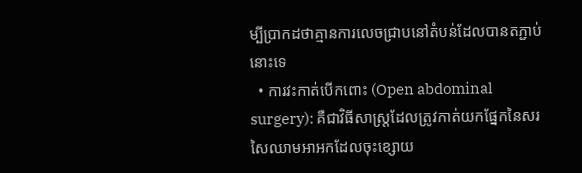ម្បីប្រាកដថាគ្មានការលេចជ្រាបនៅតំបន់ដែលបានតភ្ជាប់នោះទេ
  • ការវះកាត់បើកពោះ (Open abdominal surgery): គឺជាវិធីសាស្ត្រដែលត្រូវកាត់យកផ្នែកនៃសរសៃឈាមអាអកដែលចុះខ្សោយ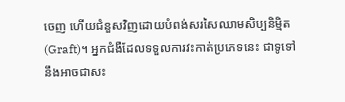ចេញ ហើយជំនួសវិញដោយបំពង់សរសៃឈាមសិប្បនិម្មិត (Graft)។ អ្នកជំងឺដែលទទួលការវះកាត់ប្រភេទនេះ ជាទូទៅនឹងអាចជាសះ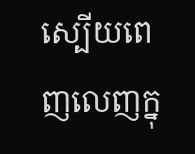ស្បើយពេញលេញក្នុ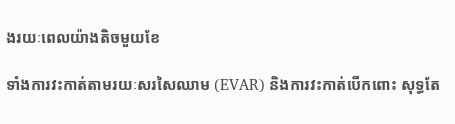ងរយៈពេលយ៉ាងតិចមួយខែ

ទាំងការវះកាត់តាមរយៈសរសៃឈាម (EVAR) និងការវះកាត់បើកពោះ សុទ្ធតែ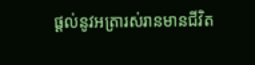ផ្តល់នូវអត្រារស់រានមានជីវិត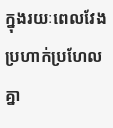ក្នុងរយៈពេលវែងប្រហាក់ប្រហែលគ្នា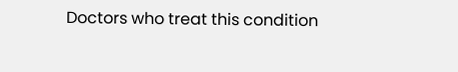Doctors who treat this condition